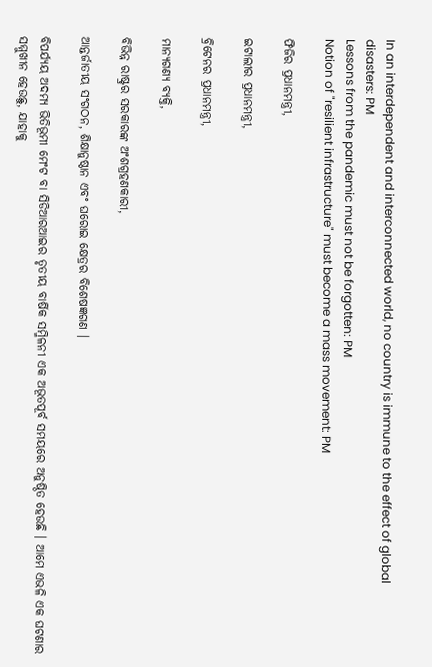In an interdependent and interconnected world, no country is immune to the effect of global disasters: PM
Lessons from the pandemic must not be forgotten: PM
Notion of "resilient infrastructure" must become a mass movement: PM

ଫିଜିର ପ୍ରଧାନମନ୍ତ୍ରୀ,

ଇଟାଲୀର ପ୍ରଧାନମନ୍ତ୍ରୀ,

ବ୍ରିଟେନର ପ୍ରଧାନମନ୍ତ୍ରୀ,

ମାନ୍ୟଗଣ୍ୟ ବ୍ୟକ୍ତି,

ବିଭିନ୍ନ ରାଷ୍ଟ୍ରର ସରକାରଙ୍କ ଅଂଶଗ୍ରହଣକାରୀ,

ଆନ୍ତର୍ଜାତୀୟ ସଂଗଠନ, ଶିକ୍ଷାନୁଷ୍ଠାନ ଏବଂ ଘରୋଇ କ୍ଷେତ୍ରର ବିଶେଷଜ୍ଞଗଣ ।

ବିପର୍ଯ୍ୟୟ ଅଦମ୍ୟ ଭିତିଭୂମୀ ମେଂଟ ବା ସିଡିଆରଆଇର ତୃତୀୟ ବାର୍ଷିକ ସମ୍ମିଳନୀ ଏକ ଅଭୂତପୂର୍ବ ସମୟରେ ଅନୁଷ୍ଠିତ ହେଉଛି । ଆମେ ଏଭଳି ଏକ ଘଟଣାର ସମ୍ମୁଖୀନ ହେଉଛୁ, ଯାହାକୁ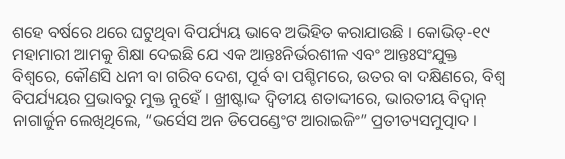ଶହେ ବର୍ଷରେ ଥରେ ଘଟୁଥିବା ବିପର୍ଯ୍ୟୟ ଭାବେ ଅଭିହିତ କରାଯାଉଛି । କୋଭିଡ୍‌-୧୯ ମହାମାରୀ ଆମକୁ ଶିକ୍ଷା ଦେଇଛି ଯେ ଏକ ଆନ୍ତଃନିର୍ଭରଶୀଳ ଏବଂ ଆନ୍ତଃସଂଯୁକ୍ତ ବିଶ୍ୱରେ, କୌଣସି ଧନୀ ବା ଗରିବ ଦେଶ, ପୂର୍ବ ବା ପଶ୍ଚିମରେ, ଉତର ବା ଦକ୍ଷିଣରେ, ବିଶ୍ୱ ବିପର୍ଯ୍ୟୟର ପ୍ରଭାବରୁ ମୁକ୍ତ ନୁହେଁ । ଖ୍ରୀଷ୍ଟାଦ୍ଦ ଦ୍ୱିତୀୟ ଶତାଦ୍ଦୀରେ, ଭାରତୀୟ ବିଦ୍ୱାନ୍ ନାଗାର୍ଜୁନ ଲେଖିଥିଲେ, “ଭର୍ସେସ ଅନ ଡିପେଣ୍ଡେଂଟ ଆରାଇଜିଂ” ପ୍ରତୀତ୍ୟସମୁତ୍ପାଦ ।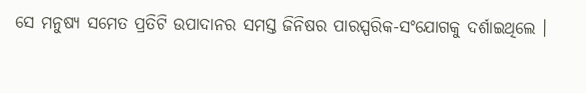ସେ ମନୁଷ୍ୟ ସମେତ ପ୍ରତିଟି ଉପାଦାନର ସମସ୍ତ ଜିନିଷର ପାରସ୍ପରିକ-ସଂଯୋଗକୁ ଦର୍ଶାଇଥିଲେ ।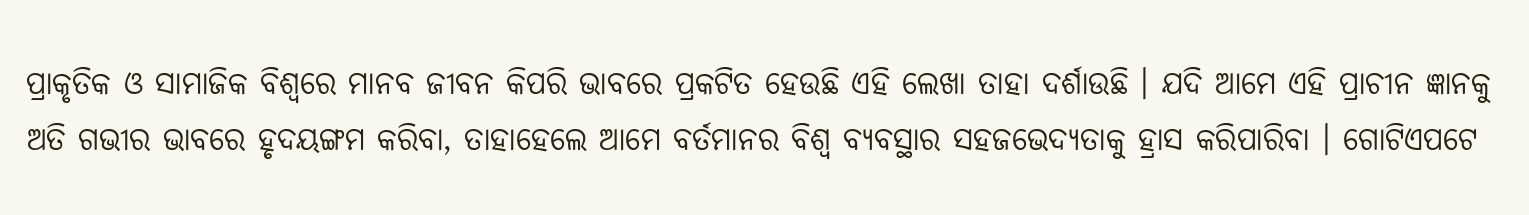ପ୍ରାକୃତିକ ଓ ସାମାଜିକ ବିଶ୍ୱରେ ମାନବ ଜୀବନ କିପରି ଭାବରେ ପ୍ରକଟିତ ହେଉଛି ଏହି ଲେଖା ତାହା ଦର୍ଶାଉଛି । ଯଦି ଆମେ ଏହି ପ୍ରାଚୀନ ଜ୍ଞାନକୁ ଅତି ଗଭୀର ଭାବରେ ହୃଦୟଙ୍ଗମ କରିବା, ତାହାହେଲେ ଆମେ ବର୍ତମାନର ବିଶ୍ୱ ବ୍ୟବସ୍ଥାର ସହଜଭେଦ୍ୟତାକୁ ହ୍ରାସ କରିପାରିବା । ଗୋଟିଏପଟେ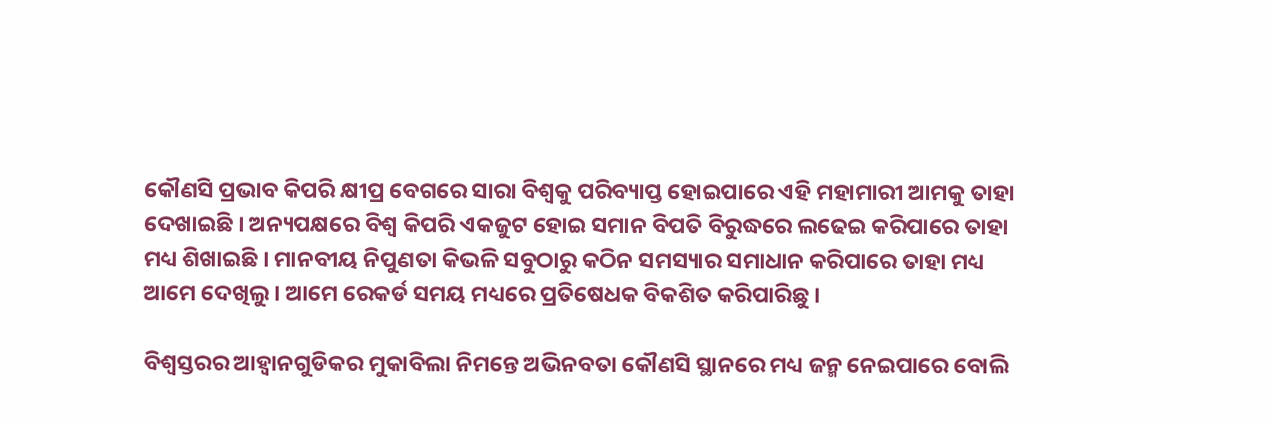କୌଣସି ପ୍ରଭାବ କିପରି କ୍ଷୀପ୍ର ବେଗରେ ସାରା ବିଶ୍ୱକୁ ପରିବ୍ୟାପ୍ତ ହୋଇପାରେ ଏହି ମହାମାରୀ ଆମକୁ ତାହା ଦେଖାଇଛି । ଅନ୍ୟପକ୍ଷରେ ବିଶ୍ୱ କିପରି ଏକଜୁଟ ହୋଇ ସମାନ ବିପତି ବିରୁଦ୍ଧରେ ଲଢେଇ କରିପାରେ ତାହା ମଧ୍ୟ ଶିଖାଇଛି । ମାନବୀୟ ନିପୁଣତା କିଭଳି ସବୁଠାରୁ କଠିନ ସମସ୍ୟାର ସମାଧାନ କରିପାରେ ତାହା ମଧ୍ୟ ଆମେ ଦେଖିଲୁ । ଆମେ ରେକର୍ଡ ସମୟ ମଧ୍ୟରେ ପ୍ରତିଷେଧକ ବିକଶିତ କରିପାରିଛୁ ।

ବିଶ୍ୱସ୍ତରର ଆହ୍ୱାନଗୁଡିକର ମୁକାବିଲା ନିମନ୍ତେ ଅଭିନବତା କୌଣସି ସ୍ଥାନରେ ମଧ୍ୟ ଜନ୍ମ ନେଇପାରେ ବୋଲି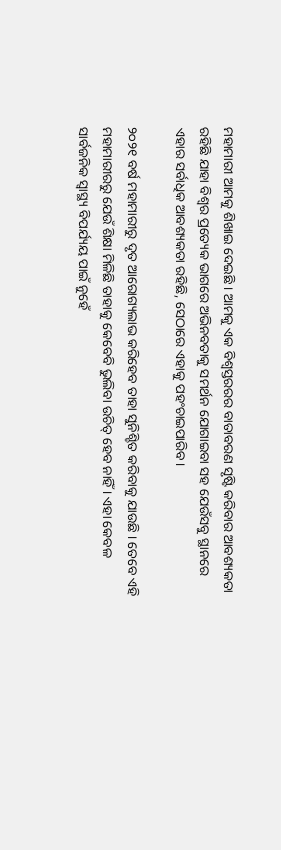ମହାମାରୀ ଆମକୁ ଶିଖାଇ ଦେଇଛି । ଆମକୁ ଏକ ବିଶ୍ୱସ୍ତରରର ବାତାବରଣ ସୃଷ୍ଟି କରିବାର ଆବଶ୍ୟକତା ରହିଛି ଯାହା ବିଶ୍ୱର ପ୍ରତ୍ୟେକ ଭାଗରେ ଅଭିନବତାକୁ ସମର୍ଥନ ଯୋଗାଇବା ସହ ଯେଉଁସବୁ ସ୍ଥାନରେ ଏହାର ସର୍ବାଧିକ ଆବଶ୍ୟକତା ରହିଛି, ସେଠାରେ ଏହାକୁ ପହଂଚାଇପାରିବ ।

୨୦୨୧ ବର୍ଷ ମହାମାରୀରୁ ଦୃତ ଆରୋଗ୍ୟଲାଭ କରିହେବ ତାହା ସୁନିଶ୍ଚିତ କରିବାକୁ ଯାଉଛି । ତେବେ ଏହି ମହାମାରୀରରୁ ଯେଉଁ ଶିକ୍ଷା ମିଳିଛି ତାହାକୁ କେବେବି ଭୁଲିବା ଉଚିତ୍ ହେବ ନାହିଁ । ଏହା କେବଳ ସାର୍ବଜନିକ ସ୍ୱାସ୍ଥ୍ୟ ବିପର୍ଯ୍ୟୟ ପାଇଁ ନୁହେଁ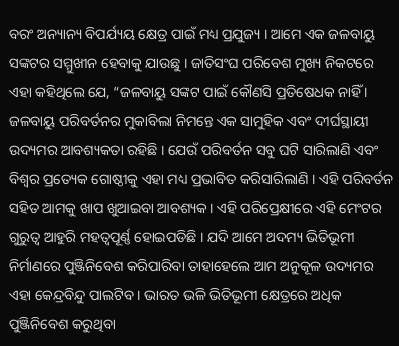ବରଂ ଅନ୍ୟାନ୍ୟ ବିପର୍ଯ୍ୟୟ କ୍ଷେତ୍ର ପାଇଁ ମଧ୍ୟ ପ୍ରଯୁଜ୍ୟ । ଆମେ ଏକ ଜଳବାୟୁ ସଙ୍କଟର ସମ୍ମୁଖୀନ ହେବାକୁ ଯାଉଛୁ । ଜାତିସଂଘ ପରିବେଶ ମୁଖ୍ୟ ନିକଟରେ ଏହା କହିଥିଲେ ଯେ, “ଜଳବାୟୁ ସଙ୍କଟ ପାଇଁ କୌଣସି ପ୍ରତିଷେଧକ ନାହିଁ । ଜଳବାୟୁ ପରିବର୍ତନର ମୁକାବିଲା ନିମନ୍ତେ ଏକ ସାମୁହିକ ଏବଂ ଦୀର୍ଘସ୍ଥାୟୀ ଉଦ୍ୟମର ଆବଶ୍ୟକତା ରହିଛି । ଯେଉଁ ପରିବର୍ତନ ସବୁ ଘଟି ସାରିଲାଣି ଏବଂ ବିଶ୍ୱର ପ୍ରତ୍ୟେକ ଗୋଷ୍ଠୀକୁ ଏହା ମଧ୍ୟ ପ୍ରଭାବିତ କରିସାରିଲାଣି । ଏହି ପରିବର୍ତନ ସହିତ ଆମକୁ ଖାପ ଖୁଆଇବା ଆବଶ୍ୟକ । ଏହି ପରିପ୍ରେକ୍ଷୀରେ ଏହି ମେଂଟର ଗୁରୁତ୍ୱ ଆହୁରି ମହତ୍ୱପୂର୍ଣ୍ଣ ହୋଇପଡିଛି । ଯଦି ଆମେ ଅଦମ୍ୟ ଭିତିଭୂମୀ ନିର୍ମାଣରେ ପୁଞ୍ଜିନିବେଶ କରିପାରିବା ତାହାହେଲେ ଆମ ଅନୁକୂଳ ଉଦ୍ୟମର ଏହା କେନ୍ଦ୍ରବିନ୍ଦୁ ପାଲଟିବ । ଭାରତ ଭଳି ଭିତିଭୂମୀ କ୍ଷେତ୍ରରେ ଅଧିକ ପୁଞ୍ଜିନିବେଶ କରୁଥିବା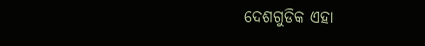ଦେଶଗୁଡିକ ଏହା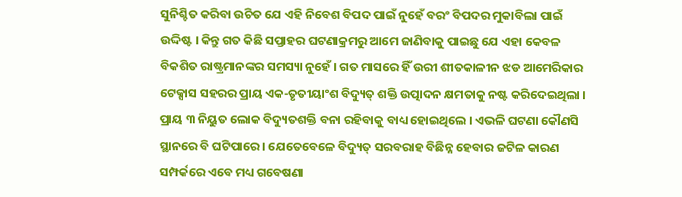ସୁନିଶ୍ଚିତ କରିବା ଉଚିତ ଯେ ଏହି ନିବେଶ ବିପଦ ପାଇଁ ନୁହେଁ ବରଂ ବିପଦର ମୁକାବିଲା ପାଇଁ ଉଦ୍ଦିଷ୍ଟ । କିନ୍ତୁ ଗତ କିଛି ସପ୍ତାହର ଘଟଣାକ୍ରମରୁ ଆମେ ଜାଣିବାକୁ ପାଇଛୁ ଯେ ଏହା କେବଳ ବିକଶିତ ରାଷ୍ଟ୍ରମାନଙ୍କର ସମସ୍ୟା ନୁହେଁ । ଗତ ମାସରେ ହିଁ ଉରୀ ଶୀତକାଳୀନ ଝଡ ଆମେରିକାର ଟେକ୍ସାସ ସହରର ପ୍ରାୟ ଏକ-ତୃତୀୟାଂଶ ବିଦ୍ୟୁତ୍ ଶକ୍ତି ଉତ୍ପାଦନ କ୍ଷମତାକୁ ନଷ୍ଟ କରିଦେଇଥିଲା । ପ୍ରାୟ ୩ ନିୟୁତ ଲୋକ ବିଦ୍ୟୁତଶକ୍ତି ବନା ରହିବାକୁ ବାଧ୍ୟ ହୋଇଥିଲେ । ଏଭଳି ଘଟଣା କୌଣସି ସ୍ଥାନରେ ବି ଘଟିପାରେ । ଯେତେବେଳେ ବିଦ୍ୟୁତ୍ ସରବରାହ ବିଛିନ୍ନ ହେବାର ଜଟିଳ କାରଣ ସମ୍ପର୍କରେ ଏବେ ମଧ୍ୟ ଗବେଷଣା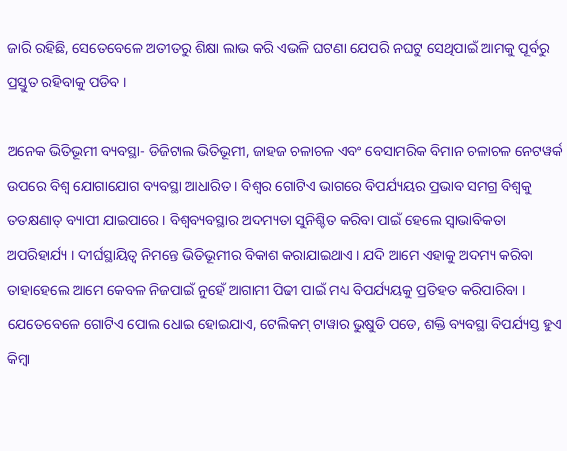ଜାରି ରହିଛି, ସେତେବେଳେ ଅତୀତରୁ ଶିକ୍ଷା ଲାଭ କରି ଏଭଳି ଘଟଣା ଯେପରି ନଘଟୁ ସେଥିପାଇଁ ଆମକୁ ପୂର୍ବରୁ ପ୍ରସ୍ତୁତ ରହିବାକୁ ପଡିବ ।

ଅନେକ ଭିତିଭୂମୀ ବ୍ୟବସ୍ଥା- ଡିଜିଟାଲ ଭିତିଭୂମୀ, ଜାହଜ ଚଳାଚଳ ଏବଂ ବେସାମରିକ ବିମାନ ଚଳାଚଳ ନେଟୱର୍କ ଉପରେ ବିଶ୍ୱ ଯୋଗାଯୋଗ ବ୍ୟବସ୍ଥା ଆଧାରିତ । ବିଶ୍ୱର ଗୋଟିଏ ଭାଗରେ ବିପର୍ଯ୍ୟୟର ପ୍ରଭାବ ସମଗ୍ର ବିଶ୍ୱକୁ ତତକ୍ଷଣାତ୍ ବ୍ୟାପୀ ଯାଇପାରେ । ବିଶ୍ୱବ୍ୟବସ୍ଥାର ଅଦମ୍ୟତା ସୁନିଶ୍ଚିତ କରିବା ପାଇଁ ହେଲେ ସ୍ୱାଭାବିକତା ଅପରିହାର୍ଯ୍ୟ । ଦୀର୍ଘସ୍ଥାୟିତ୍ୱ ନିମନ୍ତେ ଭିତିଭୂମୀର ବିକାଶ କରାଯାଇଥାଏ । ଯଦି ଆମେ ଏହାକୁ ଅଦମ୍ୟ କରିବା ତାହାହେଲେ ଆମେ କେବଳ ନିଜପାଇଁ ନୁହେଁ ଆଗାମୀ ପିଢୀ ପାଇଁ ମଧ୍ୟ ବିପର୍ଯ୍ୟୟକୁ ପ୍ରତିହତ କରିପାରିବା । ଯେତେବେଳେ ଗୋଟିଏ ପୋଲ ଧୋଇ ହୋଇଯାଏ, ଟେଲିକମ୍ ଟାୱାର ଭୁଷୁଡି ପଡେ, ଶକ୍ତି ବ୍ୟବସ୍ଥା ବିପର୍ଯ୍ୟସ୍ତ ହୁଏ କିମ୍ବା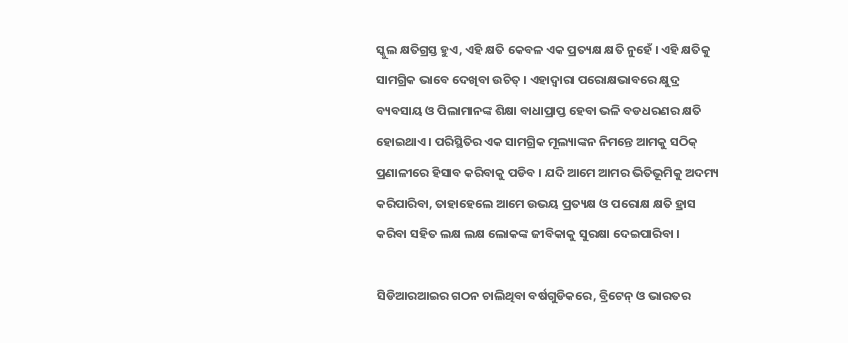ସ୍କୁଲ କ୍ଷତିଗ୍ରସ୍ତ ହୁଏ, ଏହି କ୍ଷତି କେବଳ ଏକ ପ୍ରତ୍ୟକ୍ଷ କ୍ଷତି ନୁହେଁ । ଏହି କ୍ଷତିକୁ ସାମଗ୍ରିକ ଭାବେ ଦେଖିବା ଉଚିତ୍ । ଏହାଦ୍ୱାରା ପରୋକ୍ଷଭାବରେ କ୍ଷୁଦ୍ର ବ୍ୟବସାୟ ଓ ପିଲାମାନଙ୍କ ଶିକ୍ଷା ବାଧାପ୍ରାପ୍ତ ହେବା ଭଳି ବଡଧରଣର କ୍ଷତି ହୋଇଥାଏ । ପରିସ୍ଥିତିର ଏକ ସାମଗ୍ରିକ ମୂଲ୍ୟାଙ୍କନ ନିମନ୍ତେ ଆମକୁ ସଠିକ୍ ପ୍ରଣାଳୀରେ ହିସାବ କରିବାକୁ ପଡିବ । ଯଦି ଆମେ ଆମର ଭିତିଭୂମିକୁ ଅଦମ୍ୟ କରିପାରିବା, ତାହାହେଲେ ଆମେ ଉଭୟ ପ୍ରତ୍ୟକ୍ଷ ଓ ପରୋକ୍ଷ କ୍ଷତି ହ୍ରାସ କରିବା ସହିତ ଲକ୍ଷ ଲକ୍ଷ ଲୋକଙ୍କ ଜୀବିକାକୁ ସୁରକ୍ଷା ଦେଇପାରିବା ।

ସିଡିଆରଆଇର ଗଠନ ଚାଲିଥିବା ବର୍ଷଗୁଡିକରେ, ବ୍ରିଟେନ୍ ଓ ଭାରତର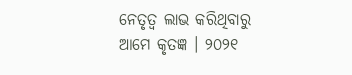ନେତୃତ୍ୱ ଲାଭ କରିଥିବାରୁ ଆମେ କୃତଜ୍ଞ । ୨୦୨୧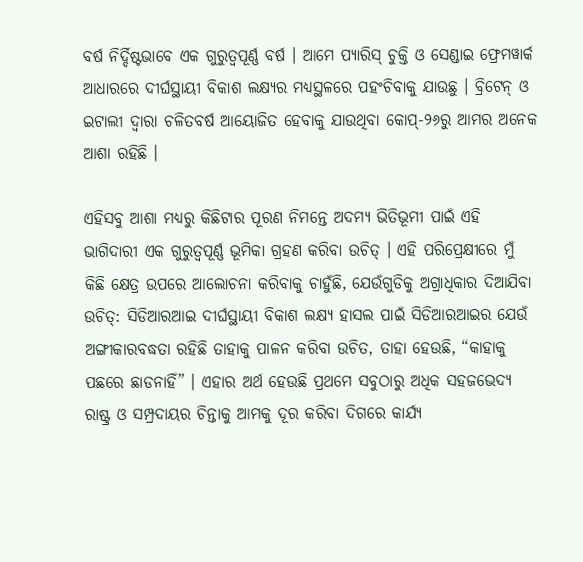ବର୍ଷ ନିର୍ଦ୍ଦିଷ୍ଟଭାବେ ଏକ ଗୁରୁତ୍ୱପୂର୍ଣ୍ଣ ବର୍ଷ । ଆମେ ପ୍ୟାରିସ୍ ଚୁକ୍ତି ଓ ସେଣ୍ଡାଇ ଫ୍ରେମୱାର୍କ ଆଧାରରେ ଦୀର୍ଘସ୍ଥାୟୀ ବିକାଶ ଲକ୍ଷ୍ୟର ମଧ୍ୟସ୍ଥଳରେ ପହଂଚିବାକୁ ଯାଉଛୁ । ବ୍ରିଟେନ୍ ଓ ଇଟାଲୀ ଦ୍ୱାରା ଚଳିତବର୍ଷ ଆୟୋଜିତ ହେବାକୁ ଯାଉଥିବା କୋପ୍‌-୨୬ରୁ ଆମର ଅନେକ ଆଶା ରହିଛି ।

ଏହିସବୁ ଆଶା ମଧ୍ୟରୁ କିଛିଟାର ପୂରଣ ନିମନ୍ତେ ଅଦମ୍ୟ ଭିତିଭୂମୀ ପାଇଁ ଏହି ଭାଗିଦାରୀ ଏକ ଗୁରୁତ୍ୱପୂର୍ଣ୍ଣ ଭୂମିକା ଗ୍ରହଣ କରିବା ଉଚିତ୍ । ଏହି ପରିପ୍ରେକ୍ଷୀରେ ମୁଁ କିଛି କ୍ଷେତ୍ର ଉପରେ ଆଲୋଚନା କରିବାକୁ ଚାହୁଁଛି, ଯେଉଁଗୁଡିକୁ ଅଗ୍ରାଧିକାର ଦିଆଯିବା ଉଚିତ୍‌: ସିଡିଆରଆଇ ଦୀର୍ଘସ୍ଥାୟୀ ବିକାଶ ଲକ୍ଷ୍ୟ ହାସଲ ପାଇଁ ସିଡିଆରଆଇର ଯେଉଁ ଅଙ୍ଗୀକାରବଦ୍ଧତା ରହିଛି ତାହାକୁ ପାଳନ କରିବା ଉଚିତ, ତାହା ହେଉଛି, “କାହାକୁ ପଛରେ ଛାଡନାହିଁ” । ଏହାର ଅର୍ଥ ହେଉଛି ପ୍ରଥମେ ସବୁଠାରୁ ଅଧିକ ସହଜଭେଦ୍ୟ ରାଷ୍ଟ୍ର ଓ ସମ୍ପ୍ରଦାୟର ଚିନ୍ତାକୁ ଆମକୁ ଦୂର କରିବା ଦିଗରେ କାର୍ଯ୍ୟ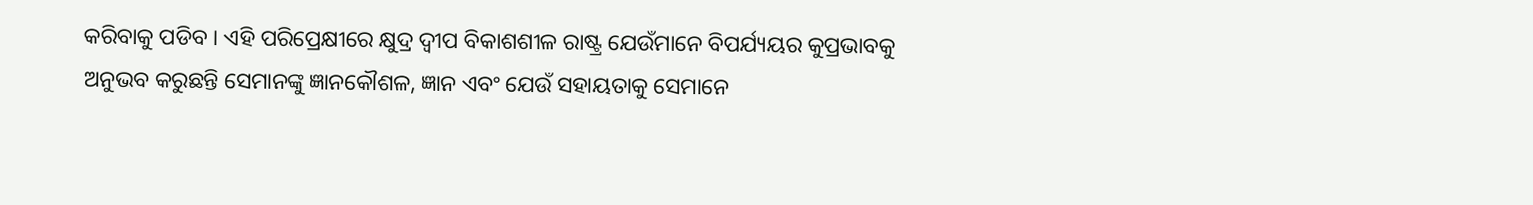କରିବାକୁ ପଡିବ । ଏହି ପରିପ୍ରେକ୍ଷୀରେ କ୍ଷୁଦ୍ର ଦ୍ୱୀପ ବିକାଶଶୀଳ ରାଷ୍ଟ୍ର ଯେଉଁମାନେ ବିପର୍ଯ୍ୟୟର କୁପ୍ରଭାବକୁ ଅନୁଭବ କରୁଛନ୍ତି ସେମାନଙ୍କୁ ଜ୍ଞାନକୌଶଳ, ଜ୍ଞାନ ଏବଂ ଯେଉଁ ସହାୟତାକୁ ସେମାନେ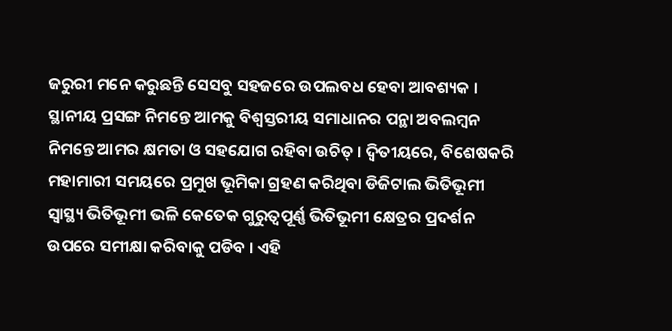ଜରୁରୀ ମନେ କରୁଛନ୍ତି ସେସବୁ ସହଜରେ ଉପଲବଧ ହେବା ଆବଶ୍ୟକ । ସ୍ଥାନୀୟ ପ୍ରସଙ୍ଗ ନିମନ୍ତେ ଆମକୁ ବିଶ୍ୱସ୍ତରୀୟ ସମାଧାନର ପନ୍ଥା ଅବଲମ୍ବନ ନିମନ୍ତେ ଆମର କ୍ଷମତା ଓ ସହଯୋଗ ରହିବା ଉଚିତ୍ । ଦ୍ୱିତୀୟରେ, ବିଶେଷକରି ମହାମାରୀ ସମୟରେ ପ୍ରମୁଖ ଭୂମିକା ଗ୍ରହଣ କରିଥିବା ଡିଜିଟାଲ ଭିତିଭୂମୀ ସ୍ୱାସ୍ଥ୍ୟ ଭିତିଭୂମୀ ଭଳି କେତେକ ଗୁରୁତ୍ୱପୂର୍ଣ୍ଣ ଭିତିଭୂମୀ କ୍ଷେତ୍ରର ପ୍ରଦର୍ଶନ ଉପରେ ସମୀକ୍ଷା କରିବାକୁ ପଡିବ । ଏହି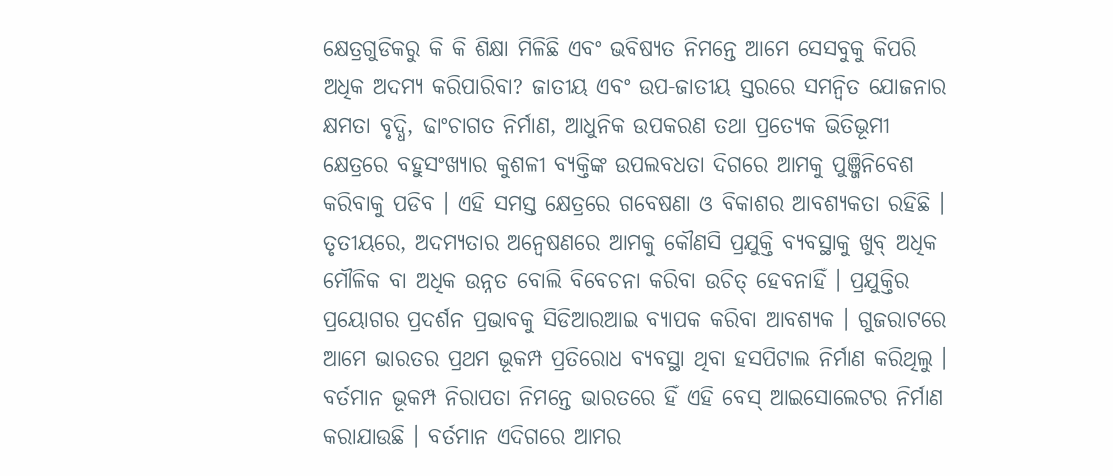କ୍ଷେତ୍ରଗୁଡିକରୁ କି କି ଶିକ୍ଷା ମିଳିଛି ଏବଂ ଭବିଷ୍ୟତ ନିମନ୍ତେ ଆମେ ସେସବୁକୁ କିପରି ଅଧିକ ଅଦମ୍ୟ କରିପାରିବା? ଜାତୀୟ ଏବଂ ଉପ-ଜାତୀୟ ସ୍ତରରେ ସମନ୍ୱିତ ଯୋଜନାର କ୍ଷମତା ବୃଦ୍ଧି, ଢାଂଚାଗତ ନିର୍ମାଣ, ଆଧୁନିକ ଉପକରଣ ତଥା ପ୍ରତ୍ୟେକ ଭିତିଭୂମୀ କ୍ଷେତ୍ରରେ ବହୁସଂଖ୍ୟାର କୁଶଳୀ ବ୍ୟକ୍ତିଙ୍କ ଉପଲବଧତା ଦିଗରେ ଆମକୁ ପୁଞ୍ଜିନିବେଶ କରିବାକୁ ପଡିବ । ଏହି ସମସ୍ତ କ୍ଷେତ୍ରରେ ଗବେଷଣା ଓ ବିକାଶର ଆବଶ୍ୟକତା ରହିଛି । ତୃତୀୟରେ, ଅଦମ୍ୟତାର ଅନ୍ୱେଷଣରେ ଆମକୁ କୌଣସି ପ୍ରଯୁକ୍ତି ବ୍ୟବସ୍ଥାକୁ ଖୁବ୍ ଅଧିକ ମୌଳିକ ବା ଅଧିକ ଉନ୍ନତ ବୋଲି ବିବେଚନା କରିବା ଉଚିତ୍ ହେବନାହିଁ । ପ୍ରଯୁକ୍ତିର ପ୍ରୟୋଗର ପ୍ରଦର୍ଶନ ପ୍ରଭାବକୁ ସିଡିଆରଆଇ ବ୍ୟାପକ କରିବା ଆବଶ୍ୟକ । ଗୁଜରାଟରେ ଆମେ ଭାରତର ପ୍ରଥମ ଭୂକମ୍ପ ପ୍ରତିରୋଧ ବ୍ୟବସ୍ଥା ଥିବା ହସପିଟାଲ ନିର୍ମାଣ କରିଥିଲୁ । ବର୍ତମାନ ଭୂକମ୍ପ ନିରାପତା ନିମନ୍ତେ ଭାରତରେ ହିଁ ଏହି ବେସ୍ ଆଇସୋଲେଟର ନିର୍ମାଣ କରାଯାଉଛି । ବର୍ତମାନ ଏଦିଗରେ ଆମର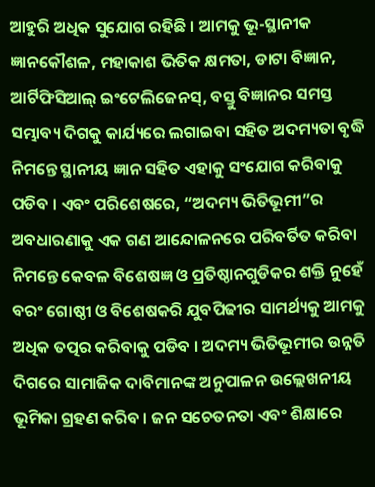ଆହୁରି ଅଧିକ ସୁଯୋଗ ରହିଛି । ଆମକୁ ଭୂ-ସ୍ଥାନୀକ ଜ୍ଞାନକୌଶଳ, ମହାକାଶ ଭିତିକ କ୍ଷମତା, ଡାଟା ବିଜ୍ଞାନ, ଆର୍ଟିଫିସିଆଲ୍ ଇଂଟେଲିଜେନସ୍‌, ବସ୍ତୁ ବିଜ୍ଞାନର ସମସ୍ତ ସମ୍ଭାବ୍ୟ ଦିଗକୁ କାର୍ଯ୍ୟରେ ଲଗାଇବା ସହିତ ଅଦମ୍ୟତା ବୃଦ୍ଧି ନିମନ୍ତେ ସ୍ଥାନୀୟ ଜ୍ଞାନ ସହିତ ଏହାକୁ ସଂଯୋଗ କରିବାକୁ ପଡିବ । ଏବଂ ପରିଶେଷରେ, “ଅଦମ୍ୟ ଭିତିଭୂମୀ”ର ଅବଧାରଣାକୁ ଏକ ଗଣ ଆନ୍ଦୋଳନରେ ପରିବର୍ତିତ କରିବା ନିମନ୍ତେ କେବଳ ବିଶେଷଜ୍ଞ ଓ ପ୍ରତିଷ୍ଠାନଗୁଡିକର ଶକ୍ତି ନୁହେଁ ବରଂ ଗୋଷ୍ଠୀ ଓ ବିଶେଷକରି ଯୁବପିଢୀର ସାମର୍ଥ୍ୟକୁ ଆମକୁ ଅଧିକ ତତ୍ପର କରିବାକୁ ପଡିବ । ଅଦମ୍ୟ ଭିତିଭୂମୀର ଉନ୍ନତି ଦିଗରେ ସାମାଜିକ ଦାବିମାନଙ୍କ ଅନୁପାଳନ ଉଲ୍ଲେଖନୀୟ ଭୂମିକା ଗ୍ରହଣ କରିବ । ଜନ ସଚେତନତା ଏବଂ ଶିକ୍ଷାରେ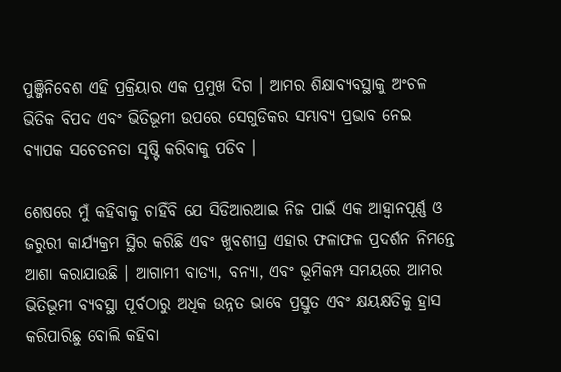ପୁଞ୍ଜିନିବେଶ ଏହି ପ୍ରକ୍ରିୟାର ଏକ ପ୍ରମୁଖ ଦିଗ । ଆମର ଶିକ୍ଷାବ୍ୟବସ୍ଥାକୁ ଅଂଚଳ ଭିତିକ ବିପଦ ଏବଂ ଭିତିଭୂମୀ ଉପରେ ସେଗୁଡିକର ସମ୍ଭାବ୍ୟ ପ୍ରଭାବ ନେଇ ବ୍ୟାପକ ସଚେତନତା ସୃଷ୍ଟି କରିବାକୁ ପଡିବ ।

ଶେଷରେ ମୁଁ କହିବାକୁ ଚାହିଁବି ଯେ ସିଡିଆରଆଇ ନିଜ ପାଇଁ ଏକ ଆହ୍ୱାନପୂର୍ଣ୍ଣ ଓ ଜରୁରୀ କାର୍ଯ୍ୟକ୍ରମ ସ୍ଥିର କରିଛି ଏବଂ ଖୁବଶୀଘ୍ର ଏହାର ଫଳାଫଳ ପ୍ରଦର୍ଶନ ନିମନ୍ତେ ଆଶା କରାଯାଉଛି । ଆଗାମୀ ବାତ୍ୟା, ବନ୍ୟା, ଏବଂ ଭୂମିକମ୍ପ ସମୟରେ ଆମର ଭିତିଭୂମୀ ବ୍ୟବସ୍ଥା ପୂର୍ବଠାରୁ ଅଧିକ ଉନ୍ନତ ଭାବେ ପ୍ରସ୍ତୁତ ଏବଂ କ୍ଷୟକ୍ଷତିକୁ ହ୍ରାସ କରିପାରିଛୁ ବୋଲି କହିବା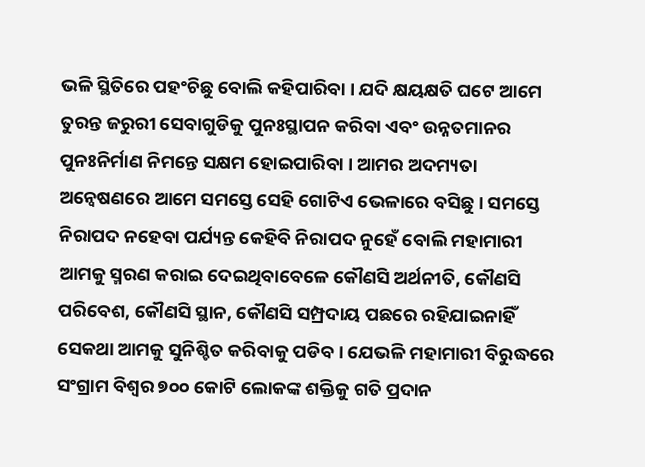ଭଳି ସ୍ଥିତିରେ ପହଂଚିଛୁ ବୋଲି କହିପାରିବା । ଯଦି କ୍ଷୟକ୍ଷତି ଘଟେ ଆମେ ତୁରନ୍ତ ଜରୁରୀ ସେବାଗୁଡିକୁ ପୁନଃସ୍ଥାପନ କରିବା ଏବଂ ଉନ୍ନତମାନର ପୁନଃନିର୍ମାଣ ନିମନ୍ତେ ସକ୍ଷମ ହୋଇପାରିବା । ଆମର ଅଦମ୍ୟତା ଅନ୍ୱେଷଣରେ ଆମେ ସମସ୍ତେ ସେହି ଗୋଟିଏ ଭେଳାରେ ବସିଛୁ । ସମସ୍ତେ ନିରାପଦ ନହେବା ପର୍ଯ୍ୟନ୍ତ କେହିବି ନିରାପଦ ନୁହେଁ ବୋଲି ମହାମାରୀ ଆମକୁ ସ୍ମରଣ କରାଇ ଦେଇଥିବାବେଳେ କୌଣସି ଅର୍ଥନୀତି, କୌଣସି ପରିବେଶ, କୌଣସି ସ୍ଥାନ, କୌଣସି ସମ୍ପ୍ରଦାୟ ପଛରେ ରହିଯାଇନାହିଁ ସେକଥା ଆମକୁ ସୁନିଶ୍ଚିତ କରିବାକୁ ପଡିବ । ଯେଭଳି ମହାମାରୀ ବିରୁଦ୍ଧରେ ସଂଗ୍ରାମ ବିଶ୍ୱର ୭୦୦ କୋଟି ଲୋକଙ୍କ ଶକ୍ତିକୁ ଗତି ପ୍ରଦାନ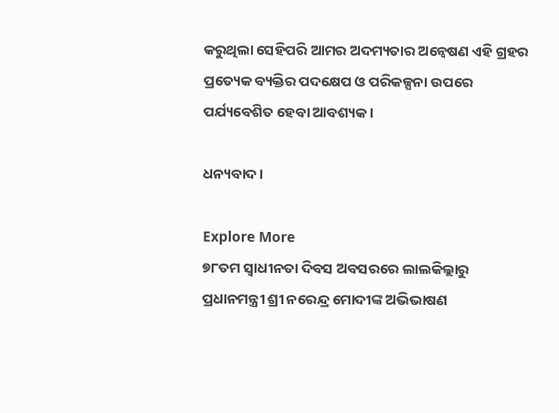କରୁଥିଲା ସେହିପରି ଆମର ଅଦମ୍ୟତାର ଅନ୍ୱେଷଣ ଏହି ଗ୍ରହର ପ୍ରତ୍ୟେକ ବ୍ୟକ୍ତିର ପଦକ୍ଷେପ ଓ ପରିକଳ୍ପନା ଉପରେ ପର୍ଯ୍ୟବେଶିତ ହେବା ଆବଶ୍ୟକ ।

ଧନ୍ୟବାଦ ।

Explore More
୭୮ତମ ସ୍ୱାଧୀନତା ଦିବସ ଅବସରରେ ଲାଲକିଲ୍ଲାରୁ ପ୍ରଧାନମନ୍ତ୍ରୀ ଶ୍ରୀ ନରେନ୍ଦ୍ର ମୋଦୀଙ୍କ ଅଭିଭାଷଣ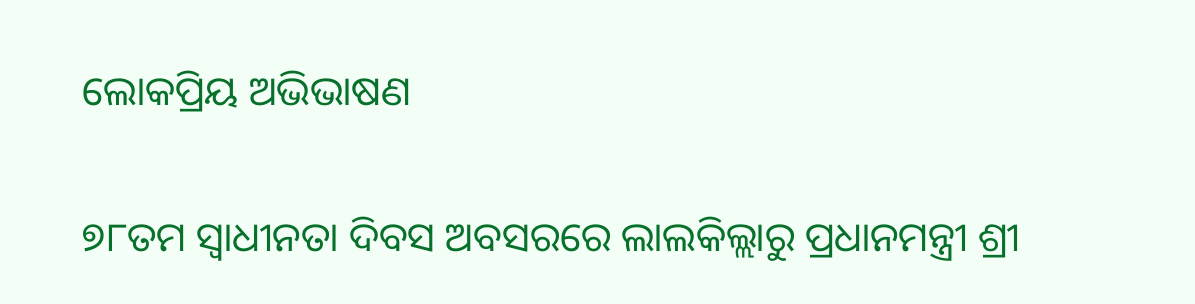ଲୋକପ୍ରିୟ ଅଭିଭାଷଣ

୭୮ତମ ସ୍ୱାଧୀନତା ଦିବସ ଅବସରରେ ଲାଲକିଲ୍ଲାରୁ ପ୍ରଧାନମନ୍ତ୍ରୀ ଶ୍ରୀ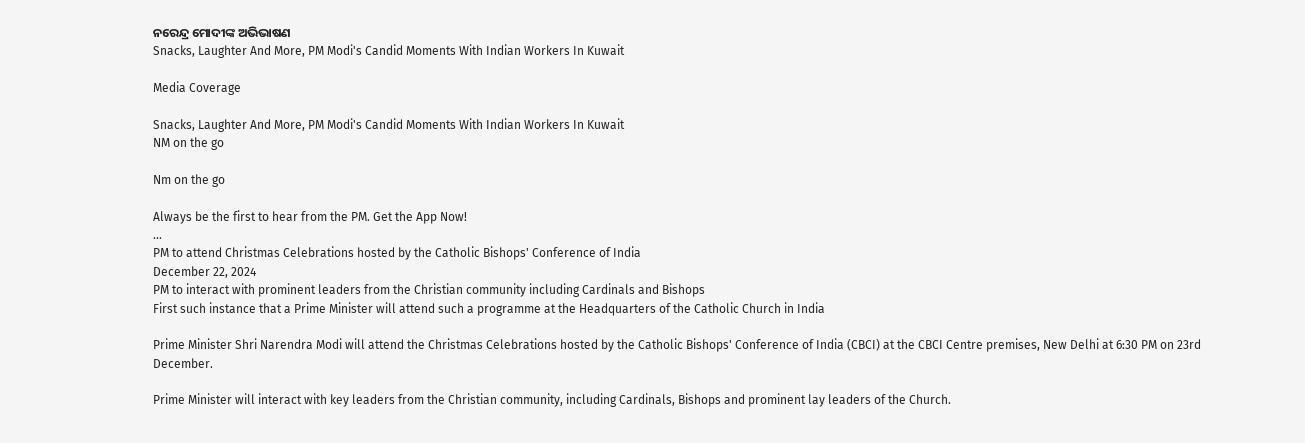ନରେନ୍ଦ୍ର ମୋଦୀଙ୍କ ଅଭିଭାଷଣ
Snacks, Laughter And More, PM Modi's Candid Moments With Indian Workers In Kuwait

Media Coverage

Snacks, Laughter And More, PM Modi's Candid Moments With Indian Workers In Kuwait
NM on the go

Nm on the go

Always be the first to hear from the PM. Get the App Now!
...
PM to attend Christmas Celebrations hosted by the Catholic Bishops' Conference of India
December 22, 2024
PM to interact with prominent leaders from the Christian community including Cardinals and Bishops
First such instance that a Prime Minister will attend such a programme at the Headquarters of the Catholic Church in India

Prime Minister Shri Narendra Modi will attend the Christmas Celebrations hosted by the Catholic Bishops' Conference of India (CBCI) at the CBCI Centre premises, New Delhi at 6:30 PM on 23rd December.

Prime Minister will interact with key leaders from the Christian community, including Cardinals, Bishops and prominent lay leaders of the Church.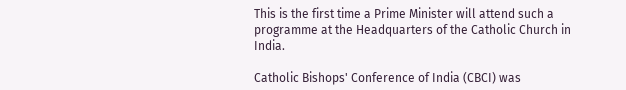This is the first time a Prime Minister will attend such a programme at the Headquarters of the Catholic Church in India.

Catholic Bishops' Conference of India (CBCI) was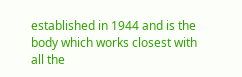established in 1944 and is the body which works closest with all the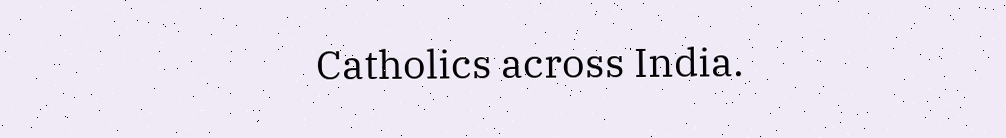Catholics across India.